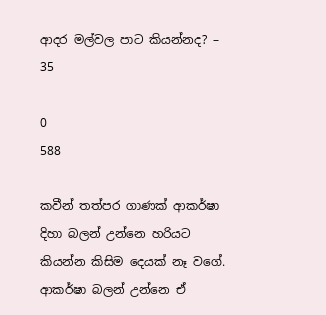ආදර මල්වල පාට කියන්නද? – 35

0
588

කවීන් තත්පර ගාණක් ආකර්ෂා දිහා බලන් උන්නෙ හරියට කියන්න කිසිම දෙයක් නෑ වගේ. ආකර්ෂා බලන් උන්නෙ ඒ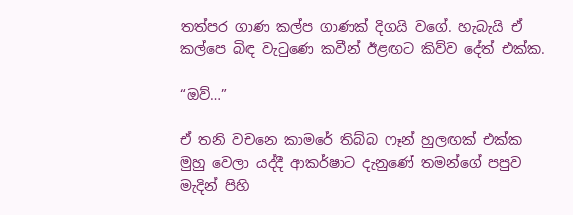තත්පර ගාණ කල්ප ගාණක් දිගයි වගේ. හැබැයි ඒ කල්පෙ බිඳ වැටුණෙ කවීන් ඊළඟට කිව්ව දේත් එක්ක.

“ඔව්…”

ඒ තනි වචනෙ කාමරේ තිබ්බ ෆෑන් හුලඟක් එක්ක මුහු වෙලා යද්දී ආකර්ෂාට දැනුණේ තමන්ගේ පපුව මැදින් පිහි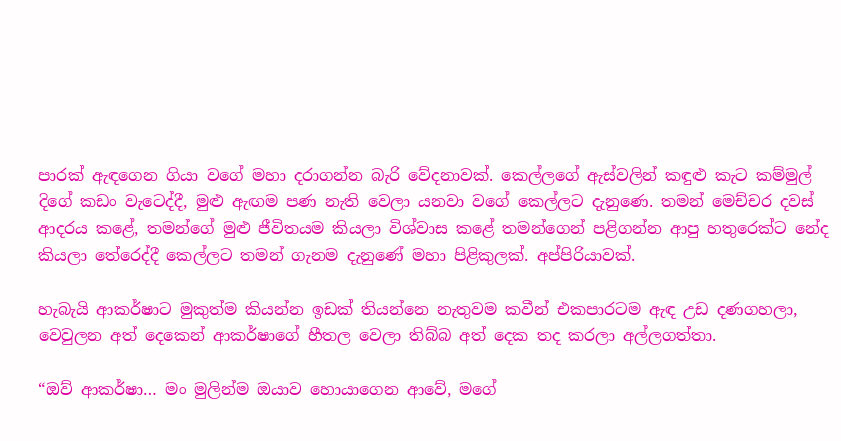පාරක් ඇඳගෙන ගියා වගේ මහා දරාගන්න බැරි වේදනාවක්. කෙල්ලගේ ඇස්වලින් කඳුළු කැට කම්මුල් දිගේ කඩං වැටෙද්දී, මුළු ඇඟම පණ නැති වෙලා යනවා වගේ කෙල්ලට දැනුණෙ. තමන් මෙච්චර දවස් ආදරය කළේ, තමන්ගේ මුළු ජීවිතයම කියලා විශ්වාස කළේ තමන්ගෙන් පළිගන්න ආපු හතුරෙක්ට නේද කියලා තේරෙද්දී කෙල්ලට තමන් ගැනම දැනුණේ මහා පිළිකුලක්. අප්පිරියාවක්.

හැබැයි ආකර්ෂාට මුකුත්ම කියන්න ඉඩක් තියන්නෙ නැතුවම කවීන් එකපාරටම ඇඳ උඩ දණගහලා, වෙවුලන අත් දෙකෙන් ආකර්ෂාගේ හීතල වෙලා තිබ්බ අත් දෙක තද කරලා අල්ලගත්තා.

“ඔව් ආකර්ෂා… මං මුලින්ම ඔයාව හොයාගෙන ආවේ, මගේ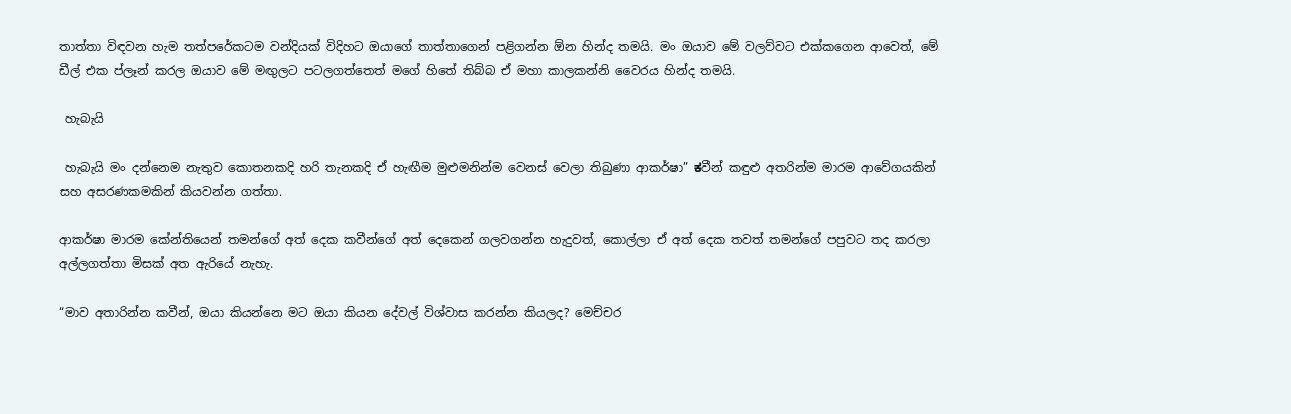තාත්තා විඳවන හැම තත්පරේකටම වන්දියක් විදිහට ඔයාගේ තාත්තාගෙන් පළිගන්න ඕන හින්ද තමයි. මං ඔයාව මේ වලව්වට එක්කගෙන ආවෙත්, මේ ඩීල් එක ප්ලෑන් කරල ඔයාව මේ මඟුලට පටලගත්තෙත් මගේ හිතේ තිබ්බ ඒ මහා කාලකන්නි වෛරය හින්ද තමයි.

 හැබැයි

 හැබැයි මං දන්නෙම නැතුව කොතනකදි හරි තැනකදි ඒ හැඟීම මුළුමනින්ම වෙනස් වෙලා තිබුණා ආකර්ෂා” ಕවීන් කඳුළු අතරින්ම මාරම ආවේගයකින් සහ අසරණකමකින් කියවන්න ගත්තා.

ආකර්ෂා මාරම කේන්තියෙන් තමන්ගේ අත් දෙක කවීන්ගේ අත් දෙකෙන් ගලවගන්න හැදුවත්, කොල්ලා ඒ අත් දෙක තවත් තමන්ගේ පපුවට තද කරලා අල්ලගත්තා මිසක් අත ඇරියේ නැහැ.

“මාව අතාරින්න කවීන්, ඔයා කියන්නෙ මට ඔයා කියන දේවල් විශ්වාස කරන්න කියලද? මෙච්චර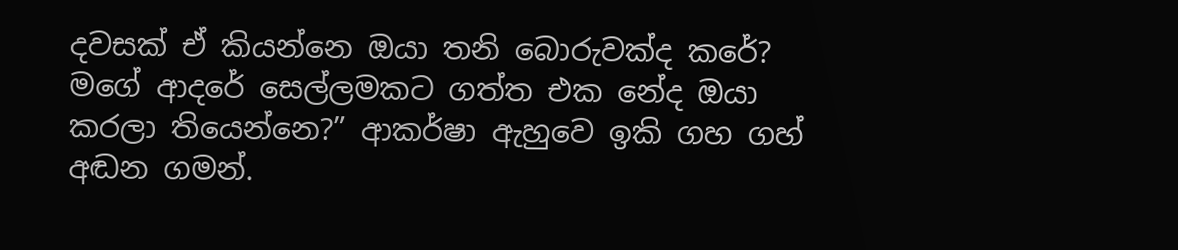දවසක් ඒ කියන්නෙ ඔයා තනි බොරුවක්ද කරේ? මගේ ආදරේ සෙල්ලමකට ගත්ත එක නේද ඔයා කරලා තියෙන්නෙ?” ආකර්ෂා ඇහුවෙ ඉකි ගහ ගහ් අඬන ගමන්.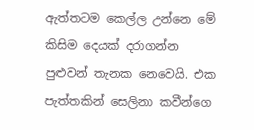ඇත්තටම කෙල්ල උන්නෙ මේ කිසිම දෙයක් දරාගන්න පුළුවන් තැනක නෙවෙයි. එක පැත්තකින් සෙලිනා කවීන්ගෙ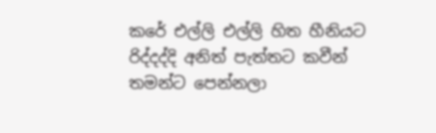කරේ එල්ලි එල්ලි හිත හීනියට රිද්දද්දි අනිත් පැත්තට කවීන් තමන්ට පෙන්නලා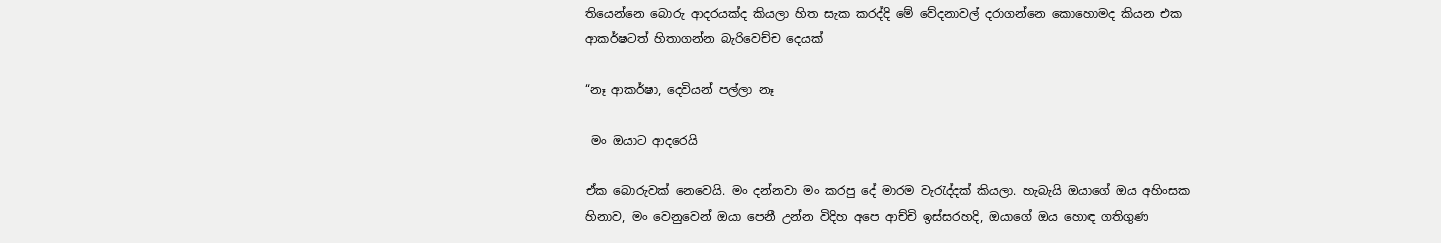තියෙන්නෙ බොරු ආදරයක්ද කියලා හිත සැක කරද්දි මේ වේදනාවල් දරාගන්නෙ කොහොමද කියන එක ආකර්ෂටත් හිතාගන්න බැරිවෙච්ච දෙයක්

“නෑ ආකර්ෂා, දෙවියන් පල්ලා නෑ

 මං ඔයාට ආදරෙයි

ඒක බොරුවක් නෙවෙයි. මං දන්නවා මං කරපු දේ මාරම වැරැද්දක් කියලා. හැබැයි ඔයාගේ ඔය අහිංසක හිනාව, මං වෙනුවෙන් ඔයා පෙනී උන්න විදිහ අපෙ ආච්චි ඉස්සරහදි, ඔයාගේ ඔය හොඳ ගතිගුණ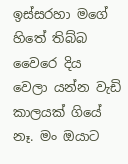ඉස්සරහා මගේ හිතේ තිබ්බ වෛරෙ දිය වෙලා යන්න වැඩි කාලයක් ගියේ නෑ. මං ඔයාට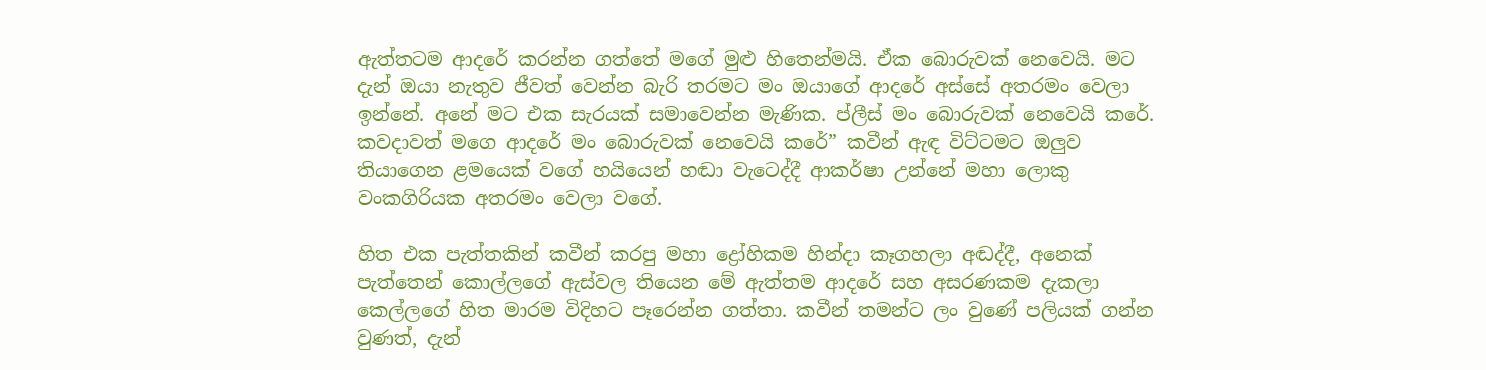ඇත්තටම ආදරේ කරන්න ගත්තේ මගේ මුළු හිතෙන්මයි. ඒක බොරුවක් නෙවෙයි. මට දැන් ඔයා නැතුව ජීවත් වෙන්න බැරි තරමට මං ඔයාගේ ආදරේ අස්සේ අතරමං වෙලා ඉන්නේ. අනේ මට එක සැරයක් සමාවෙන්න මැණික. ප්ලීස් මං බොරුවක් නෙවෙයි කරේ. කවදාවත් මගෙ ආදරේ මං බොරුවක් නෙවෙයි කරේ” කවීන් ඇඳ විට්ටමට ඔලුව තියාගෙන ළමයෙක් වගේ හයියෙන් හඬා වැටෙද්දී ආකර්ෂා උන්නේ මහා ලොකු වංකගිරියක අතරමං වෙලා වගේ.

හිත එක පැත්තකින් කවීන් කරපු මහා ද්‍රෝහිකම හින්දා කෑගහලා අඬද්දී, අනෙක් පැත්තෙන් කොල්ලගේ ඇස්වල තියෙන මේ ඇත්තම ආදරේ සහ අසරණකම දැකලා කෙල්ලගේ හිත මාරම විදිහට පෑරෙන්න ගත්තා. කවීන් තමන්ට ලං වුණේ පලියක් ගන්න වුණත්, දැන්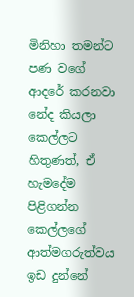මිනිහා තමන්ට පණ වගේ ආදරේ කරනවා නේද කියලා කෙල්ලට හිතුණත්, ඒ හැමදේම පිළිගන්න කෙල්ලගේ ආත්මගරුත්වය ඉඩ දුන්නේ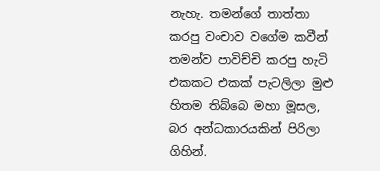නැහැ. තමන්ගේ තාත්තා කරපු වංචාව වගේම කවීන් තමන්ව පාවිච්චි කරපු හැටි එකකට එකක් පැටලිලා මුළු හිතම තිබ්බෙ මහා මූසල, බර අන්ධකාරයකින් පිරිලා ගිහින්.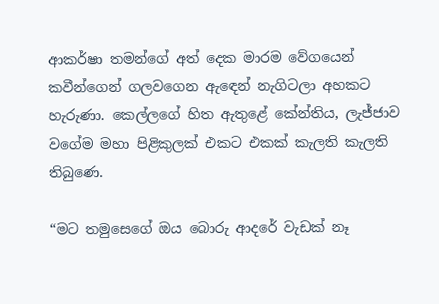ආකර්ෂා තමන්ගේ අත් දෙක මාරම වේගයෙන් කවීන්ගෙන් ගලවගෙන ඇඳෙන් නැගිටලා අහකට හැරුණා. කෙල්ලගේ හිත ඇතුළේ කේන්තිය, ලැජ්ජාව වගේම මහා පිළිකුලක් එකට එකක් කැලති කැලති තිබුණෙ.

“මට තමුසෙගේ ඔය බොරු ආදරේ වැඩක් නෑ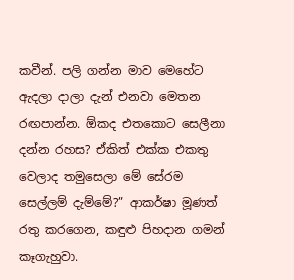කවීන්. පලි ගන්න මාව මෙහේට ඇදලා දාලා දැන් එනවා මෙතන රඟපාන්න. ඕකද එතකොට සෙලීනා දන්න රහස? ඒකිත් එක්ක එකතු වෙලාද තමුසෙලා මේ සේරම සෙල්ලම් දැම්මේ?” ආකර්ෂා මූණත් රතු කරගෙන, කඳුළු පිහදාන ගමන් කෑගැහුවා.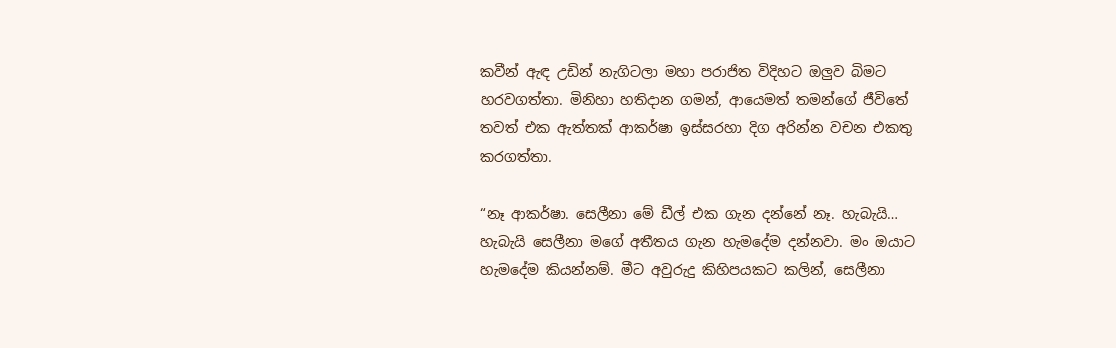කවීන් ඇඳ උඩින් නැගිටලා මහා පරාජිත විදිහට ඔලුව බිමට හරවගත්තා. මිනිහා හතිදාන ගමන්, ආයෙමත් තමන්ගේ ජීවිතේ තවත් එක ඇත්තක් ආකර්ෂා ඉස්සරහා දිග අරින්න වචන එකතු කරගත්තා.

“නෑ ආකර්ෂා. සෙලීනා මේ ඩීල් එක ගැන දන්නේ නෑ. හැබැයි… හැබැයි සෙලීනා මගේ අතීතය ගැන හැමදේම දන්නවා. මං ඔයාට හැමදේම කියන්නම්. මීට අවුරුදු කිහිපයකට කලින්, සෙලීනා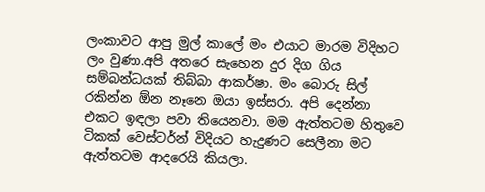ලංකාවට ආපු මුල් කාලේ මං එයාට මාරම විදිහට ලං වුණා.අපි අතරෙ සැහෙන දුර දිග ගිය සම්බන්ධයක් තිබ්බා ආකර්ෂා. මං බොරු සිල් රකින්න ඕන නෑනෙ ඔයා ඉස්සරා. අපි දෙන්නා එකට ඉඳලා පවා තියෙනවා. මම ඇත්තටම හිතුවෙ ටිකක් වෙස්ටර්න් විදියට හැදුණට සෙලීනා මට ඇත්තටම ආදරෙයි කියලා.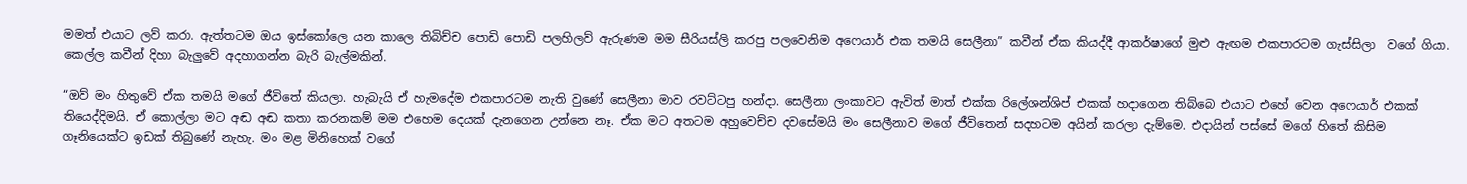මමත් එයාට ලව් කරා. ඇත්තටම ඔය ඉස්කෝලෙ යන කාලෙ තිබිච්ච පොඩි පොඩි පලහිලව් ඇරුණම මම සීරියස්ලි කරපු පලවෙනිම අෆෙයාර් එක තමයි සෙලීනා” කවීන් ඒක කියද්දී ආකර්ෂාගේ මුළු ඇඟම එකපාරටම ගැස්සිලා  වගේ ගියා. කෙල්ල කවීන් දිහා බැලුවේ අදහාගන්න බැරි බැල්මකින්.

“ඔව් මං හිතුවේ ඒක තමයි මගේ ජීවිතේ කියලා. හැබැයි ඒ හැමදේම එකපාරටම නැති වුණේ සෙලීනා මාව රවට්ටපු හන්දා. සෙලීනා ලංකාවට ඇවිත් මාත් එක්ක රිලේශන්ශිප් එකක් හදාගෙන තිබ්බෙ එයාට එහේ වෙන අෆෙයාර් එකක් තියෙද්දිමයි. ඒ කොල්ලා මට අඬ අඬ කතා කරනකම් මම එහෙම දෙයක් දැනගෙන උන්නෙ නෑ. ඒක මට අතටම අහුවෙච්ච දවසේමයි මං සෙලීනාව මගේ ජීවිතෙන් සදහටම අයින් කරලා දැම්මෙ. එදායින් පස්සේ මගේ හිතේ කිසිම ගෑනියෙක්ට ඉඩක් තිබුණේ නැහැ. මං මළ මිනිහෙක් වගේ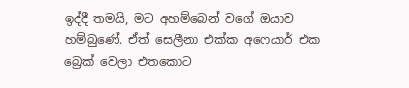ඉද්දී තමයි, මට අහම්බෙන් වගේ ඔයාව හම්බුණේ. ඒත් සෙලීනා එක්ක අෆෙයාර් එක බ්‍රෙක් වෙලා එතකොට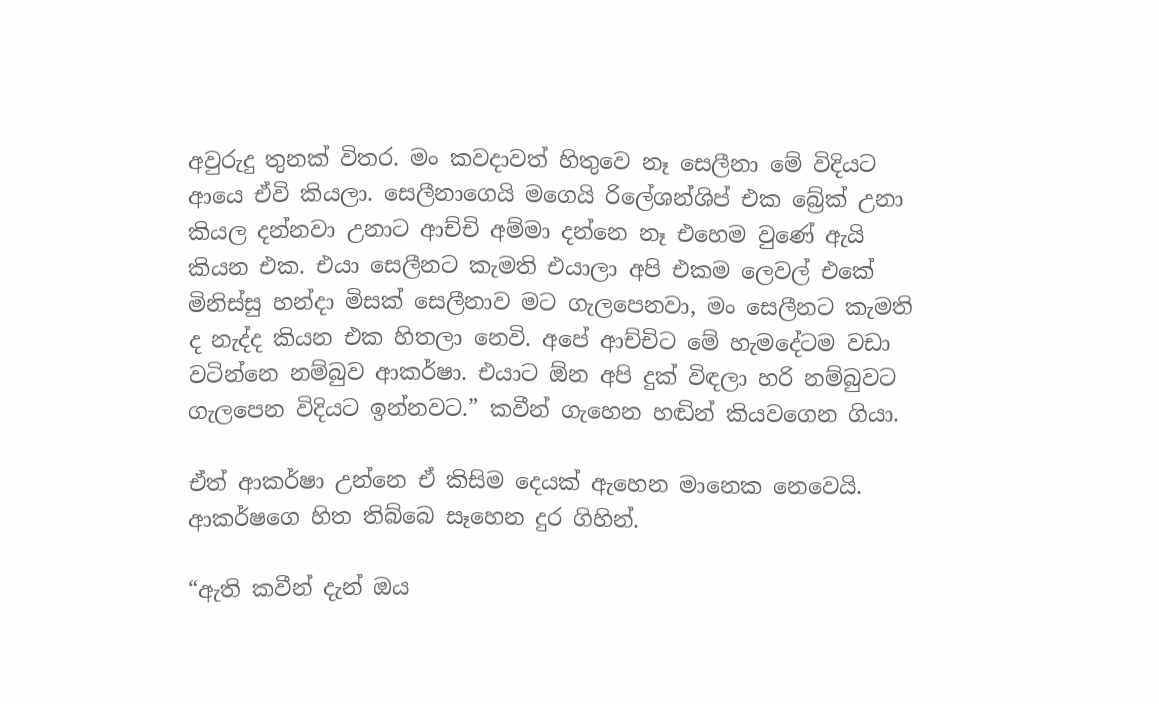අවුරුදු තුනක් විතර. මං කවදාවත් හිතුවෙ නෑ සෙලීනා මේ විදියට ආයෙ ඒවි කියලා. සෙලීනාගෙයි මගෙයි රිලේශන්ශිප් එක බ්‍රේක් උනා කියල දන්නවා උනාට ආච්චි අම්මා දන්නෙ නෑ එහෙම වුණේ ඇයි කියන එක. එයා සෙලීනට කැමති එයාලා අපි එකම ලෙවල් එකේ මිනිස්සු හන්දා මිසක් සෙලීනාව මට ගැලපෙනවා, මං සෙලීනට කැමති ද නැද්ද කියන එක හිතලා නෙවි. අපේ ආච්චිට මේ හැමදේටම වඩා වටින්නෙ නම්බුව ආකර්ෂා. එයාට ඕන අපි දුක් විඳලා හරි නම්බුවට ගැලපෙන විදියට ඉන්නවට.” කවීන් ගැහෙන හඬින් කියවගෙන ගියා.

ඒත් ආකර්ෂා උන්නෙ ඒ කිසිම දෙයක් ඇහෙන මානෙක නෙවෙයි. ආකර්ෂගෙ හිත තිබ්බෙ සෑහෙන දුර ගිහින්.

“ඇති කවීන් දැන් ඔය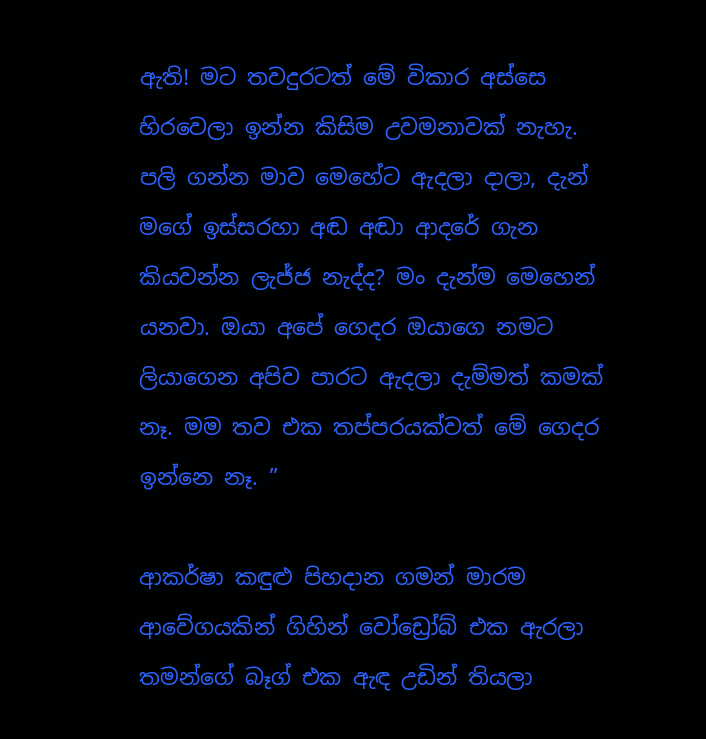ඇති! මට තවදුරටත් මේ විකාර අස්සෙ හිරවෙලා ඉන්න කිසිම උවමනාවක් නැහැ. පලි ගන්න මාව මෙහේට ඇදලා දාලා, දැන් මගේ ඉස්සරහා අඬ අඬා ආදරේ ගැන කියවන්න ලැජ්ජ නැද්ද? මං දැන්ම මෙහෙන් යනවා. ඔයා අපේ ගෙදර ඔයාගෙ නමට ලියාගෙන අපිව පාරට ඇදලා දැම්මත් කමක් නෑ. මම තව එක තප්පරයක්වත් මේ ගෙදර ඉන්නෙ නෑ. ”

ආකර්ෂා කඳුළු පිහදාන ගමන් මාරම ආවේගයකින් ගිහින් වෝඩ්‍රෝබ් එක ඇරලා තමන්ගේ බෑග් එක ඇඳ උඩින් තියලා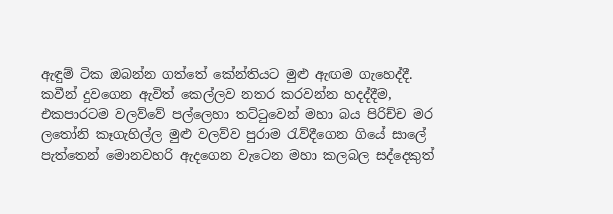ඇඳුම් ටික ඔබන්න ගත්තේ කේන්තියට මුළු ඇඟම ගැහෙද්දී. කවීන් දුවගෙන ඇවිත් කෙල්ලව නතර කරවන්න හදද්දීම, එකපාරටම වලව්වේ පල්ලෙහා තට්ටුවෙන් මහා බය පිරිච්ච මර ලතෝනි කෑගැහිල්ල මුළු වලව්ව පුරාම රැව්දීගෙන ගියේ සාලේ පැත්තෙන් මොනවහරි ඇදගෙන වැටෙන මහා කලබල සද්දෙකුත්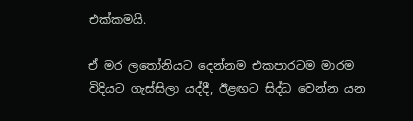එක්කමයි.

ඒ මර ලතෝනියට දෙන්නම එකපාරටම මාරම විදියට ගැස්සිලා යද්දී, ඊළඟට සිද්ධ වෙන්න යන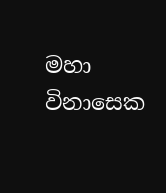මහා විනාසෙක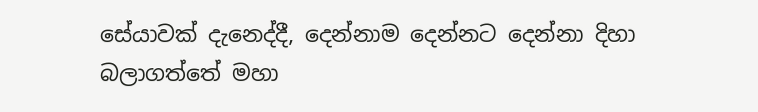සේයාවක් දැනෙද්දී, දෙන්නාම දෙන්නට දෙන්නා දිහා  බලාගත්තේ මහා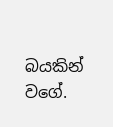බයකින් වගේ.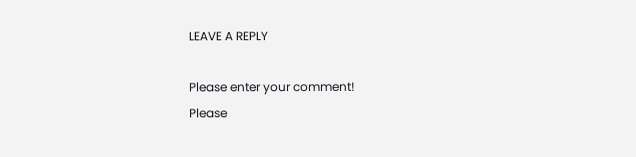LEAVE A REPLY

Please enter your comment!
Please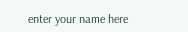enter your name here